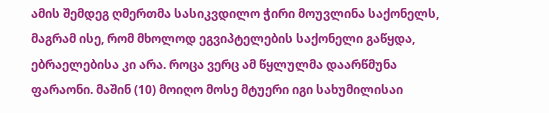ამის შემდეგ ღმერთმა სასიკვდილო ჭირი მოუვლინა საქონელს, მაგრამ ისე, რომ მხოლოდ ეგვიპტელების საქონელი გაწყდა, ებრაელებისა კი არა. როცა ვერც ამ წყლულმა დაარწმუნა ფარაონი. მაშინ (10) მოიღო მოსე მტუერი იგი სახუმილისაი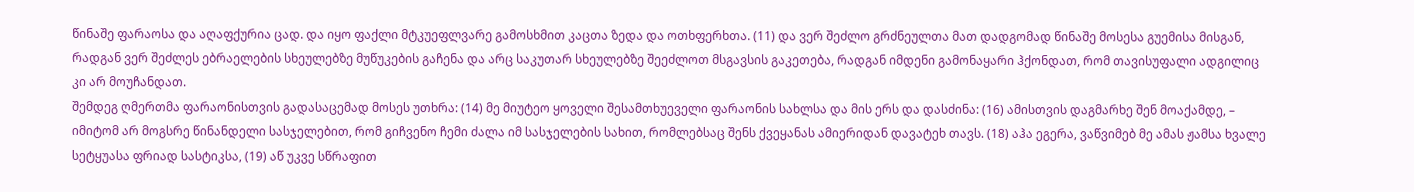წინაშე ფარაოსა და აღაფქურია ცად. და იყო ფაქლი მტკუეფლვარე გამოსხმით კაცთა ზედა და ოთხფერხთა. (11) და ვერ შეძლო გრძნეულთა მათ დადგომად წინაშე მოსესა გუემისა მისგან, რადგან ვერ შეძლეს ებრაელების სხეულებზე მუწუკების გაჩენა და არც საკუთარ სხეულებზე შეეძლოთ მსგავსის გაკეთება, რადგან იმდენი გამონაყარი ჰქონდათ, რომ თავისუფალი ადგილიც კი არ მოუჩანდათ.
შემდეგ ღმერთმა ფარაონისთვის გადასაცემად მოსეს უთხრა: (14) მე მიუტეო ყოველი შესამთხუეველი ფარაონის სახლსა და მის ერს და დასძინა: (16) ამისთვის დაგმარხე შენ მოაქამდე, – იმიტომ არ მოგსრე წინანდელი სასჯელებით, რომ გიჩვენო ჩემი ძალა იმ სასჯელების სახით, რომლებსაც შენს ქვეყანას ამიერიდან დავატეხ თავს. (18) აჰა ეგერა, ვაწვიმებ მე ამას ჟამსა ხვალე სეტყუასა ფრიად სასტიკსა, (19) აწ უკვე სწრაფით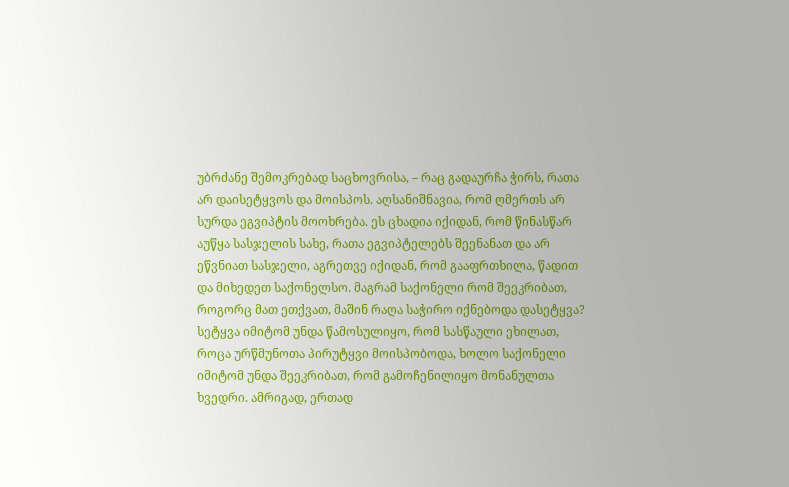უბრძანე შემოკრებად საცხოვრისა, – რაც გადაურჩა ჭირს, რათა არ დაისეტყვოს და მოისპოს. აღსანიშნავია, რომ ღმერთს არ სურდა ეგვიპტის მოოხრება. ეს ცხადია იქიდან, რომ წინასწარ აუწყა სასჯელის სახე, რათა ეგვიპტელებს შეენანათ და არ ეწვნიათ სასჯელი, აგრეთვე იქიდან, რომ გააფრთხილა, წადით და მიხედეთ საქონელსო. მაგრამ საქონელი რომ შეეკრიბათ, როგორც მათ ეთქვათ, მაშინ რაღა საჭირო იქნებოდა დასეტყვა? სეტყვა იმიტომ უნდა წამოსულიყო, რომ სასწაული ეხილათ, როცა ურწმუნოთა პირუტყვი მოისპობოდა, ხოლო საქონელი იმიტომ უნდა შეეკრიბათ, რომ გამოჩენილიყო მონანულთა ხვედრი. ამრიგად, ერთად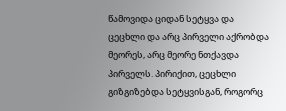წამოვიდა ციდან სეტყვა და ცეცხლი და არც პირველი აქრობდა მეორეს, არც მეორე ნთქავდა პირველს. პირიქით, ცეცხლი გიზგიზებდა სეტყვისგან, როგორც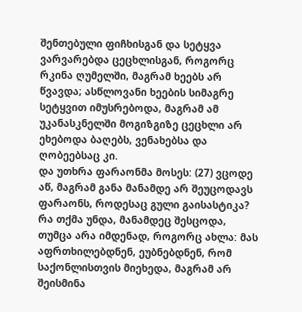შენთებული ფიჩხისგან და სეტყვა ვარვარებდა ცეცხლისგან, როგორც რკინა ღუმელში, მაგრამ ხეებს არ წვავდა; ასწლოვანი ხეების სიმაგრე სეტყვით იმუსრებოდა, მაგრამ ამ უკანასკნელში მოგიზგიზე ცეცხლი არ ეხებოდა ბაღებს, ვენახებსა და ღობეებსაც კი.
და უთხრა ფარაონმა მოსეს: (27) ვცოდე აწ, მაგრამ განა მანამდე არ შეუცოდავს ფარაონს, როდესაც გული გაისასტიკა? რა თქმა უნდა, მანამდეც შესცოდა, თუმცა არა იმდენად, როგორც ახლა: მას აფრთხილებდნენ, ეუბნებდნენ, რომ საქონლისთვის მიეხედა, მაგრამ არ შეისმინა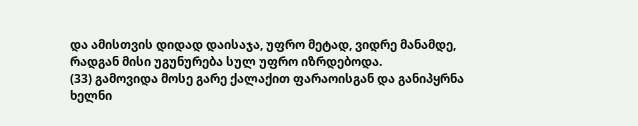და ამისთვის დიდად დაისაჯა, უფრო მეტად, ვიდრე მანამდე, რადგან მისი უგუნურება სულ უფრო იზრდებოდა.
(33) გამოვიდა მოსე გარე ქალაქით ფარაოისგან და განიპყრნა ხელნი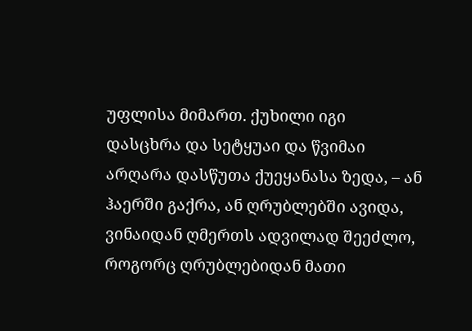უფლისა მიმართ. ქუხილი იგი დასცხრა და სეტყუაი და წვიმაი არღარა დასწუთა ქუეყანასა ზედა, – ან ჰაერში გაქრა, ან ღრუბლებში ავიდა, ვინაიდან ღმერთს ადვილად შეეძლო, როგორც ღრუბლებიდან მათი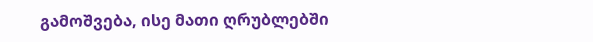გამოშვება, ისე მათი ღრუბლებში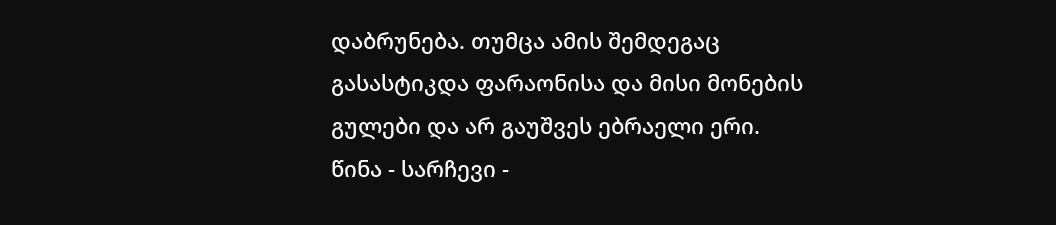დაბრუნება. თუმცა ამის შემდეგაც გასასტიკდა ფარაონისა და მისი მონების გულები და არ გაუშვეს ებრაელი ერი.
წინა - სარჩევი -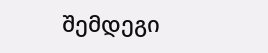შემდეგი